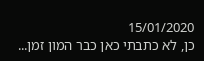15/01/2020
כן, לא כתבתי כאן כבר המון זמן...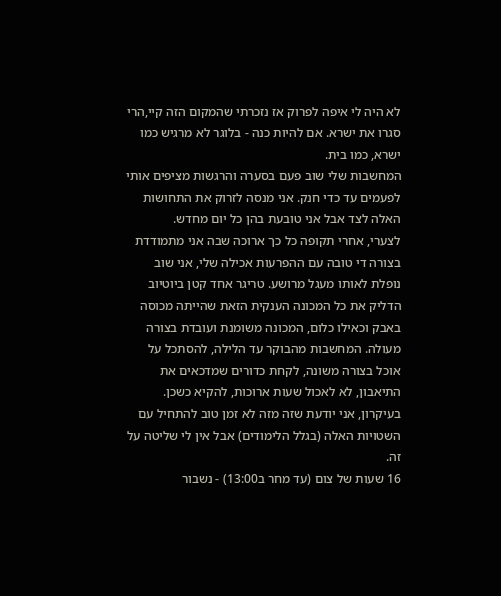לא היה לי איפה לפרוק אז נזכרתי שהמקום הזה קיי,הרי סגרו את ישרא. אם להיות כנה - בלוגר לא מרגיש כמו ישרא, כמו בית.
המחשבות שלי שוב פעם בסערה והרגשות מציפים אותי לפעמים עד כדי חנק. אני מנסה לזרוק את התחושות האלה לצד אבל אני טובעת בהן כל יום מחדש.
לצערי, אחרי תקופה כל כך ארוכה שבה אני מתמודדת בצורה די טובה עם ההפרעות אכילה שלי, אני שוב נופלת לאותו מעגל מרושע. טריגר אחד קטן ביוטיוב הדליק את כל המכונה הענקית הזאת שהייתה מכוסה באבק וכאילו כלום, המכונה משומנת ועובדת בצורה מעולה. המחשבות מהבוקר עד הלילה, להסתכל על אוכל בצורה משונה, לקחת כדורים שמדכאים את התיאבון, לא לאכול שעות ארוכות, להקיא כשכן.
בעיקרון, אני יודעת שזה מזה לא זמן טוב להתחיל עם השטויות האלה (בגלל הלימודים) אבל אין לי שליטה על זה.
16 שעות של צום (עד מחר ב13:00) - נשבור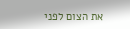את הצום לפני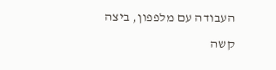העבודה עם מלפפון, ביצה קשה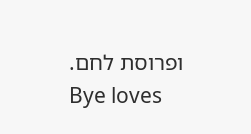ופרוסת לחם.
Bye loves